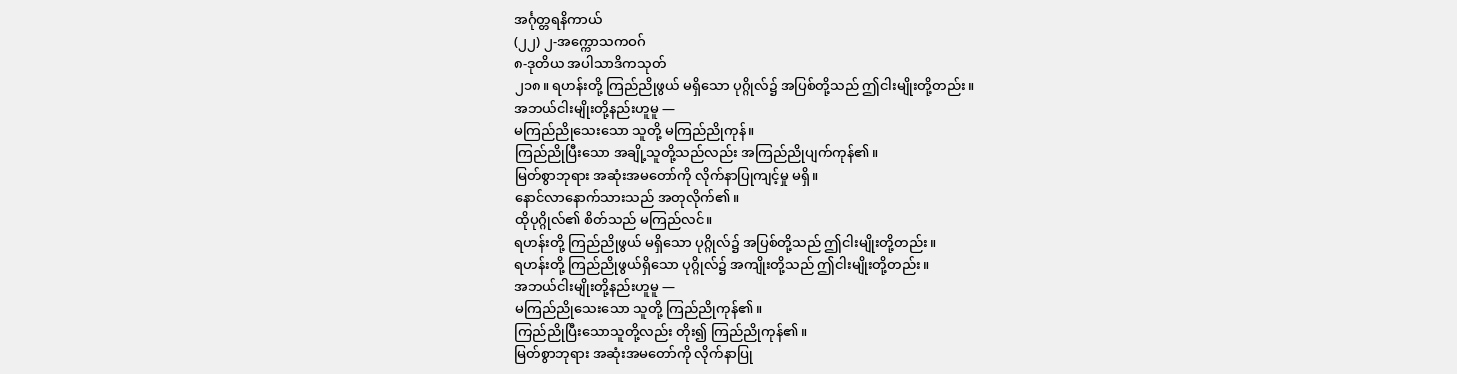အင်္ဂုတ္တရနိကာယ်
(၂၂) ၂-အက္ကောသကဝဂ်
၈-ဒုတိယ အပါသာဒိကသုတ်
၂၁၈။ ရဟန်းတို့ ကြည်ညိုဖွယ် မရှိသော ပုဂ္ဂိုလ်၌ အပြစ်တို့သည် ဤငါးမျိုးတို့တည်း။
အဘယ်ငါးမျိုးတို့နည်းဟူမူ —
မကြည်ညိုသေးသော သူတို့ မကြည်ညိုကုန်။
ကြည်ညိုပြီးသော အချို့သူတို့သည်လည်း အကြည်ညိုပျက်ကုန်၏။
မြတ်စွာဘုရား အဆုံးအမတော်ကို လိုက်နာပြုကျင့်မှု မရှိ။
နောင်လာနောက်သားသည် အတုလိုက်၏။
ထိုပုဂ္ဂိုလ်၏ စိတ်သည် မကြည်လင်။
ရဟန်းတို့ ကြည်ညိုဖွယ် မရှိသော ပုဂ္ဂိုလ်၌ အပြစ်တို့သည် ဤငါးမျိုးတို့တည်း။
ရဟန်းတို့ ကြည်ညိုဖွယ်ရှိသော ပုဂ္ဂိုလ်၌ အကျိုးတို့သည် ဤငါးမျိုးတို့တည်း။
အဘယ်ငါးမျိုးတို့နည်းဟူမူ —
မကြည်ညိုသေးသော သူတို့ ကြည်ညိုကုန်၏။
ကြည်ညိုပြီးသောသူတို့လည်း တိုး၍ ကြည်ညိုကုန်၏။
မြတ်စွာဘုရား အဆုံးအမတော်ကို လိုက်နာပြု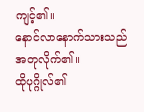ကျင့်၏။
နောင်လာနောက်သားသည် အတုလိုက်၏။
ထိုပုဂ္ဂိုလ်၏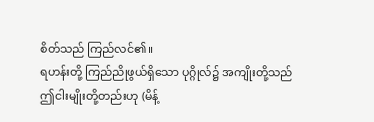စိတ်သည် ကြည်လင်၏။
ရဟန်းတို့ ကြည်ညိုဖွယ်ရှိသော ပုဂ္ဂိုလ်၌ အကျိုးတို့သည် ဤငါးမျိုးတို့တည်းဟု (မိန့်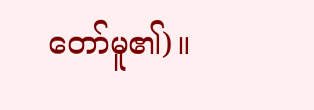တော်မူ၏)။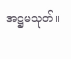အဋ္ဌမသုတ်။